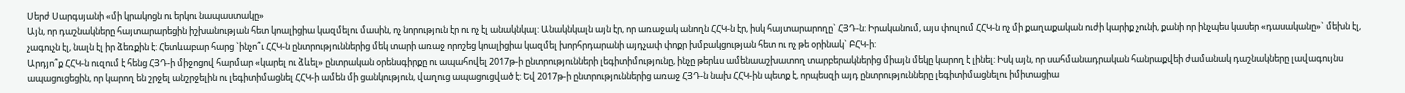Սերժ Սարգսյանի «մի կրակոցն ու երկու նապաստակը»
Այն, որ դաշնակները հայտարարեցին իշխանության հետ կոալիցիա կազմելու մասին, ոչ նորություն էր ու ոչ էլ անակնկալ: Անակնկալն այն էր, որ առաջակ անողն ՀՀԿ-ն էր, իսկ հայտարարողը` ՀՅԴ-ն: Իրականում, այս փուլում ՀՀԿ-ն ոչ մի քաղաքական ուժի կարիք չունի, քանի որ ինչպես կասեր «դասականը»` մեխն էլ, չագուչն էլ, նալն էլ իր ձեռքին է: Հետևաբար հարց `ինչո՞ւ ՀՀԿ-ն ընտրություններից մեկ տարի առաջ որոշեց կոալիցիա կազմել խորհրդարանի այդչափ փոքր խմբակցության հետ ու ոչ թե օրինակ` ԲՀԿ-ի:
Արդյո՞ք ՀՀԿ-ն ուզում է հենց ՀՅԴ-ի միջոցով հարմար «կարել ու ձևել» ընտրական օրենսգիրքը ու ապահովել 2017թ-ի ընտրությունների լեգիտիմությունը, ինչը թերևս ամենաաշխատող տարբերակներից միայն մեկը կարող է լինել: Իսկ այն, որ սահմանադրական հանրաքվեի ժամանակ դաշնակները լավագույնս ապացուցեցին, որ կարող են շրջել անշրջելին ու լեգիտիմացնել ՀՀԿ-ի ամեն մի ցանկություն, վաղուց ապացուցված է: Եվ 2017թ-ի ընտրություններից առաջ ՀՅԴ-ն նախ ՀՀԿ-ին պետք է, որպեսզի այդ ընտրությունները լեգիտիմացնելու իմիտացիա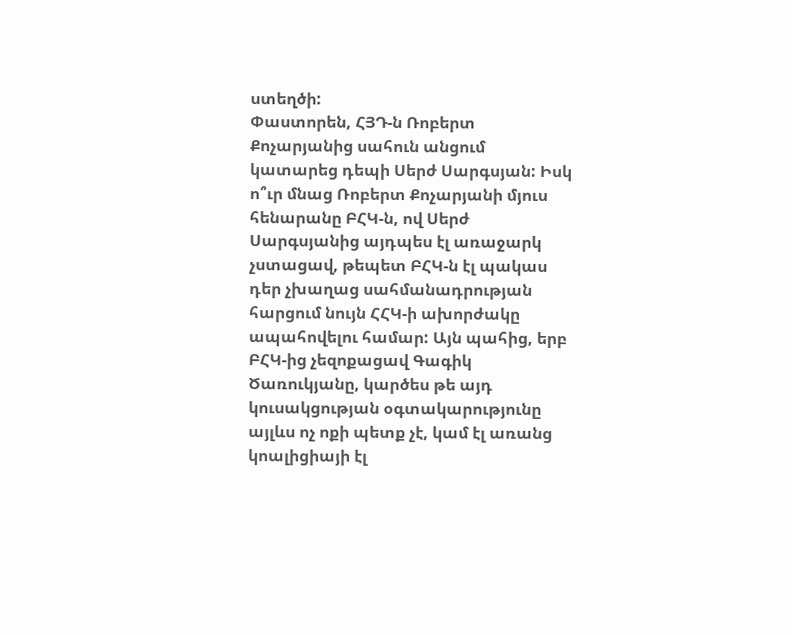ստեղծի:
Փաստորեն, ՀՅԴ-ն Ռոբերտ Քոչարյանից սահուն անցում կատարեց դեպի Սերժ Սարգսյան: Իսկ ո՞ւր մնաց Ռոբերտ Քոչարյանի մյուս հենարանը ԲՀԿ-ն, ով Սերժ Սարգսյանից այդպես էլ առաջարկ չստացավ, թեպետ ԲՀԿ-ն էլ պակաս դեր չխաղաց սահմանադրության հարցում նույն ՀՀԿ-ի ախորժակը ապահովելու համար: Այն պահից, երբ ԲՀԿ-ից չեզոքացավ Գագիկ Ծառուկյանը, կարծես թե այդ կուսակցության օգտակարությունը այլևս ոչ ոքի պետք չէ, կամ էլ առանց կոալիցիայի էլ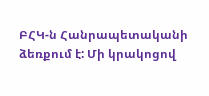ԲՀԿ-ն Հանրապետականի ձեռքում է: Մի կրակոցով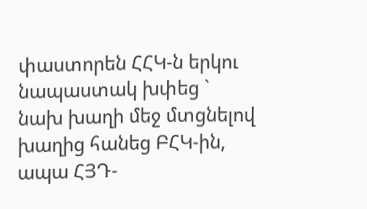փաստորեն ՀՀԿ-ն երկու նապաստակ խփեց ` նախ խաղի մեջ մտցնելով խաղից հանեց ԲՀԿ-ին, ապա ՀՅԴ-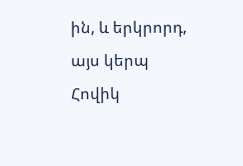ին, և երկրորդ, այս կերպ Հովիկ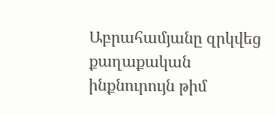Աբրահամյանը զրկվեց քաղաքական ինքնուրույն թիմ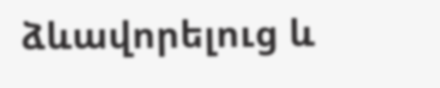ձևավորելուց և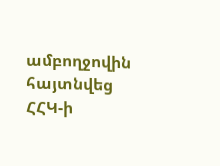ամբողջովին հայտնվեց ՀՀԿ-ի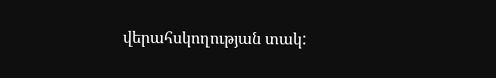վերահսկողության տակ: